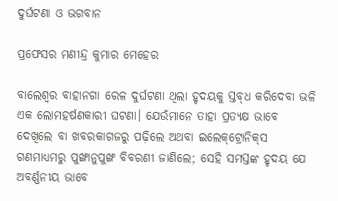ଦୁର୍ଘଟଣା ଓ ଭଗବାନ

ପ୍ରଫେସର ମଣୀନ୍ଦ୍ର କୁମାର ମେହେର

ବାଲେଶ୍ବର ବାହାନଗା ରେଳ ଦୁର୍ଘଟଣା ଥିଲା ହୃଦୟକୁ ସ୍ତବ୍‌ଧ କରିଦେବା ଭଳି ଏକ ଲୋମହର୍ଷଣକାରୀ ଘଟଣା। ଯେଉଁମାନେ ତାହା ପ୍ରତ୍ୟକ୍ଷ ଭାବେ ଦେଖିଲେ ବା ଖବରକାଗଜରୁ ପଢ଼ିଲେ ଅଥବା ଇଲେକ୍‌ଟ୍ରୋନିକ୍‌ସ ଗଣମାଧ୍ୟମରୁ ପୁଙ୍ଖାନୁପୁଙ୍ଖ ବିବରଣୀ ଜାଣିଲେ; ସେହି ସମସ୍ତଙ୍କ ହୃଦୟ ଯେ ଅବର୍ଣ୍ଣନୀୟ ଭାବେ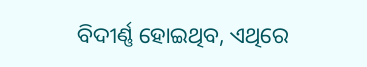ବିଦୀର୍ଣ୍ଣ ହୋଇଥିବ, ଏଥିରେ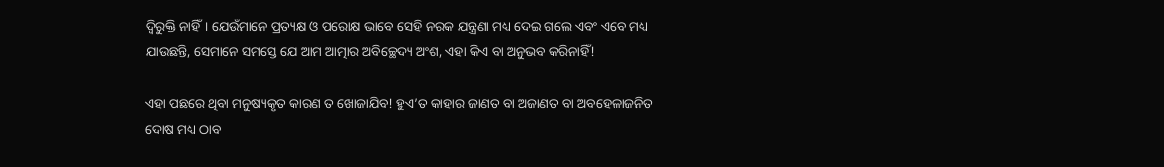ଦ୍ବିରୁକ୍ତି ନାହିଁ। ଯେଉଁମାନେ ପ୍ରତ୍ୟକ୍ଷ ଓ ପରୋକ୍ଷ ଭାବେ ସେହି ନରକ ଯନ୍ତ୍ରଣା ମଧ୍ୟ ଦେଇ ଗଲେ ଏବଂ ଏବେ ମଧ୍ୟ ଯାଉଛନ୍ତି, ସେମାନେ ସମସ୍ତେ ଯେ ଆମ ଆତ୍ମାର ଅବିଚ୍ଛେଦ୍ୟ ଅଂଶ, ଏହା କିଏ ବା ଅନୁଭବ କରିନାହିଁ!

ଏହା ପଛରେ ଥିବା ମନୁଷ୍ୟକୃତ କାରଣ ତ ଖୋଜାଯିବ! ହୁଏ’ତ କାହାର ଜାଣତ ବା ଅଜାଣତ ବା ଅବହେଳାଜନିତ ଦୋଷ ମଧ୍ୟ ଠାବ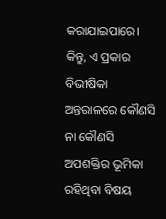କରାଯାଇପାରେ। କିନ୍ତୁ, ଏ ପ୍ରକାର ବିଭୀଷିକା ଅନ୍ତରାଳରେ କୌଣସି ନା କୌଣସି ଅପଶକ୍ତିର ଭୂମିକା ରହିଥିବା ବିଷୟ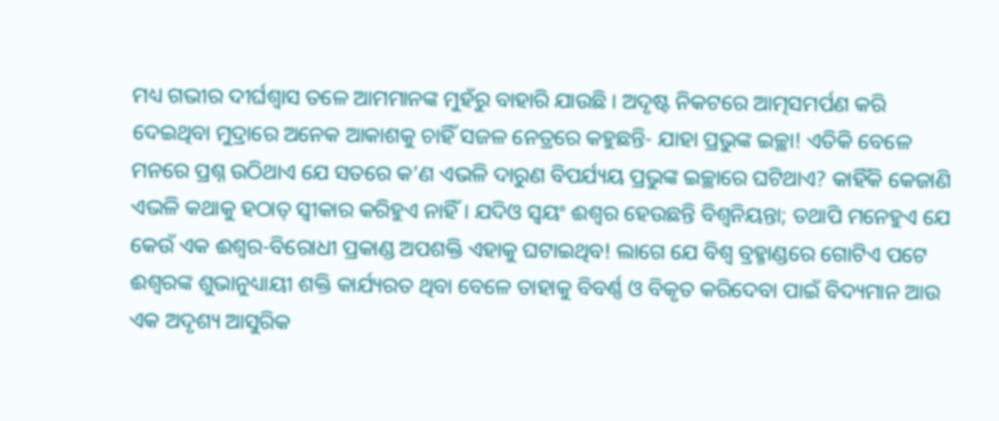ମଧ୍ୟ ଗଭୀର ଦୀର୍ଘଶ୍ବାସ ତଳେ ଆମମାନଙ୍କ ମୁହଁରୁ ବାହାରି ଯାଉଛି। ଅଦୃଷ୍ଟ ନିକଟରେ ଆତ୍ମସମର୍ପଣ କରି ଦେଇଥିବା ମୁଦ୍ରାରେ ଅନେକ ଆକାଶକୁ ଚାହିଁ ସଜଳ ନେତ୍ରରେ କହୁଛନ୍ତି- ଯାହା ପ୍ରଭୁଙ୍କ ଇଚ୍ଛା! ଏତିକି ବେଳେ ମନରେ ପ୍ରଶ୍ନ ଉଠିଥାଏ ଯେ ସତରେ କ’ଣ ଏଭଳି ଦାରୁଣ ବିପର୍ଯ୍ୟୟ ପ୍ରଭୁଙ୍କ ଇଚ୍ଛାରେ ଘଟିଥାଏ? କାହିଁକି କେଜାଣି ଏଭଳି କଥାକୁ ହଠାତ୍‌ ସ୍ବୀକାର କରିହୁଏ ନାହିଁ। ଯଦିଓ ସ୍ବୟଂ ଈଶ୍ବର ହେଉଛନ୍ତି ବିଶ୍ବନିୟନ୍ତା; ତଥାପି ମନେହୁଏ ଯେ କେଉଁ ଏକ ଈଶ୍ବର-ବିରୋଧୀ ପ୍ରକାଣ୍ଡ ଅପଶକ୍ତି ଏହାକୁ ଘଟାଇଥିବ! ଲାଗେ ଯେ ବିଶ୍ବ ବ୍ରହ୍ମାଣ୍ଡରେ ଗୋଟିଏ ପଟେ ଈଶ୍ବରଙ୍କ ଶୁଭାନୁଧ୍ୟାୟୀ ଶକ୍ତି କାର୍ଯ୍ୟରତ ଥିବା ବେଳେ ତାହାକୁ ବିବର୍ଣ୍ଣ ଓ ବିକୃତ କରିଦେବା ପାଇଁ ବିଦ୍ୟମାନ ଆଉ ଏକ ଅଦୃଶ୍ୟ ଆସୁରିକ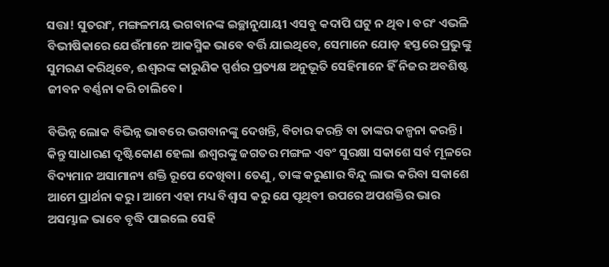ସତ୍ତା! ସୁତରାଂ, ମଙ୍ଗଳମୟ ଭଗବାନଙ୍କ ଇଚ୍ଛାନୁଯାୟୀ ଏସବୁ କଦାପି ଘଟୁ ନ ଥିବ। ବରଂ ଏଭଳି ବିଭୀଷିକାରେ ଯେଉଁମା‌ନେ ଆକସ୍ମିକ ଭାବେ ବର୍ତ୍ତି ଯାଇଥିବେ, ସେମା‌ନେ ଯୋଡ଼ ହସ୍ତରେ ପ୍ରଭୁଙ୍କୁ ସୁମରଣ କରିଥିବେ, ଈଶ୍ବରଙ୍କ କାରୁଣିକ ସ୍ପର୍ଶର ପ୍ରତ୍ୟକ୍ଷ ଅନୁଭୂତି ସେହିମାନେ ହିଁ ନିଜର ଅବଶିଷ୍ଟ ଜୀବନ ବର୍ଣ୍ଣନା କରି ଚାଲିବେ।

ବିଭିନ୍ନ ଲୋକ ବିଭିନ୍ନ ଭାବରେ ଭଗବାନଙ୍କୁ ଦେଖନ୍ତି, ବିଚାର କରନ୍ତି ବା ତାଙ୍କର କଳ୍ପନା କରନ୍ତି। କିନ୍ତୁ ସାଧାରଣ ଦୃଷ୍ଟିକୋଣ ହେଲା ଈଶ୍ବରଙ୍କୁ ଜଗତର ମଙ୍ଗଳ ଏବଂ ସୁରକ୍ଷା ସକାଶେ ସର୍ବ ମୂଳରେ ବିଦ୍ୟମାନ ଅସାମାନ୍ୟ ଶକ୍ତି ରୂପେ ଦେଖିବା। ତେଣୁ, ତାଙ୍କ କରୁଣାର ବିନ୍ଦୁ ଲାଭ କରିବା ସକାଶେ ଆମେ ପ୍ରାର୍ଥନା କରୁ। ଆମେ ଏହା ମଧ୍ୟ ବିଶ୍ବାସ କରୁ ଯେ ପୃଥିବୀ ଉପରେ ଅପଶକ୍ତିର ଭାର ଅସମ୍ଭାଳ ଭାବେ ବୃଦ୍ଧି ପାଇଲେ ସେହି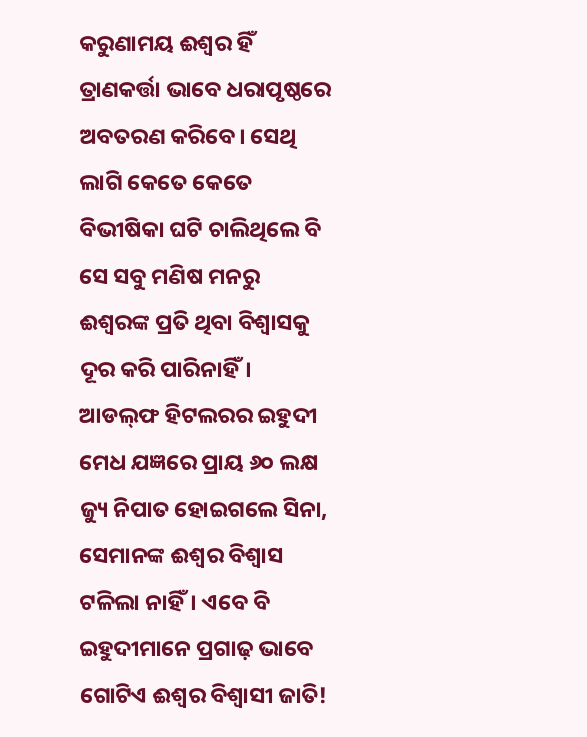କରୁଣାମୟ ଈଶ୍ବର ହିଁ ତ୍ରାଣକର୍ତ୍ତା ଭାବେ ଧରାପୃଷ୍ଠରେ ଅବତରଣ କରିବେ। ସେଥି ଲାଗି କେତେ କେତେ ବିଭୀଷିକା ଘଟି ଚାଲିଥିଲେ ବି ସେ ସବୁ ମଣିଷ ମନରୁ ଈଶ୍ବରଙ୍କ ପ୍ରତି ଥିବା ବିଶ୍ବାସକୁ ଦୂର କରି ପାରିନାହିଁ। ଆଡଲ୍‌ଫ ହିଟଲରର ଇହୁଦୀ ମେଧ ଯଜ୍ଞରେ ପ୍ରାୟ ୬୦ ଲକ୍ଷ ଜ୍ୟୁ ନିପାତ ହୋଇଗଲେ ସିନା, ସେମାନଙ୍କ ଈଶ୍ବର ବିଶ୍ବାସ ଟଳିଲା ନାହିଁ। ଏବେ ବି ଇହୁଦୀମାନେ ପ୍ରଗାଢ଼ ଭାବେ ଗୋଟିଏ ଈଶ୍ବର ବିଶ୍ବାସୀ ଜାତି!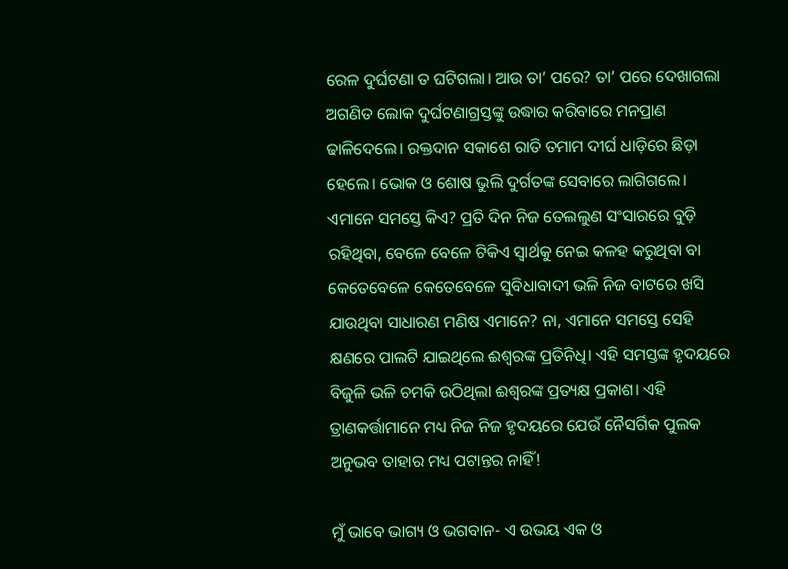ରେଳ ଦୁର୍ଘଟଣା ତ ଘଟିଗଲା। ଆଉ ତା’ ପରେ? ତା’ ପରେ ଦେଖାଗଲା ଅଗଣିତ ଲୋକ ଦୁର୍ଘଟଣାଗ୍ରସ୍ତଙ୍କୁ ଉଦ୍ଧାର କରିବାରେ ମନପ୍ରାଣ ଢାଳି‌ଦେଲେ। ରକ୍ତଦାନ ସକାଶେ ରାତି ତମାମ ଦୀର୍ଘ ଧାଡ଼ିରେ ଛିଡ଼ା ହେଲେ। ଭୋକ ଓ ଶୋଷ ଭୁଲି ଦୁର୍ଗତଙ୍କ ସେବାରେ ଲାଗିଗଲେ। ଏମାନେ ସମସ୍ତେ କିଏ? ପ୍ରତି ଦିନ ନିଜ ତେଲଲୁଣ ସଂସାରରେ ବୁଡ଼ି ରହିଥିବା, ବେଳେ ବେଳେ ଟିକିଏ ସ୍ବାର୍ଥକୁ ନେଇ କଳହ କରୁଥିବା ବା କେତେବେଳେ କେତେବେଳେ ସୁବିଧାବାଦୀ ଭଳି ନିଜ ବାଟରେ ଖସି ଯାଉଥିବା ସାଧାରଣ ମଣିଷ ଏମାନେ? ନା, ଏମାନେ ସମସ୍ତେ ସେହି କ୍ଷଣରେ ପାଲଟି ଯାଇଥିଲେ ଈଶ୍ବରଙ୍କ ପ୍ରତିନିଧି। ଏହି ସମସ୍ତଙ୍କ ହୃଦୟରେ ବିଜୁଳି ଭଳି ଚମକି ଉଠିଥିଲା ଈଶ୍ବରଙ୍କ ପ୍ରତ୍ୟକ୍ଷ ପ୍ରକାଶ। ଏହି ତ୍ରାଣକର୍ତ୍ତାମାନେ ମଧ୍ୟ ନିଜ ନିଜ ହୃଦୟରେ ଯେଉଁ ନୈସର୍ଗିକ ପୁଲକ ଅନୁଭବ ତାହାର ମଧ୍ୟ ପଟାନ୍ତର ନାହିଁ!

ମୁଁ ଭାବେ ଭାଗ୍ୟ ଓ ଭଗବାନ- ଏ ଉଭୟ ଏକ ଓ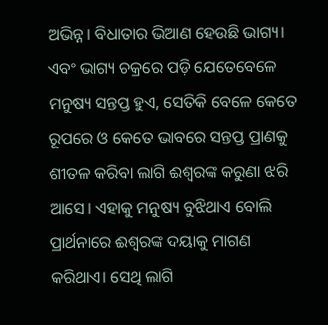ଅଭିନ୍ନ। ବିଧାତାର ଭିଆଣ ହେଉଛି ଭାଗ୍ୟ। ଏବଂ ଭାଗ୍ୟ ଚକ୍ରରେ ପଡ଼ି ଯେତେବେଳେ ମନୁଷ୍ୟ ସନ୍ତପ୍ତ ହୁଏ, ସେତିକି ବେଳେ କେତେ ରୂପରେ ଓ କେତେ ଭାବରେ ସନ୍ତପ୍ତ ପ୍ରାଣକୁ ଶୀତଳ କରିବା ଲାଗି ଈଶ୍ବରଙ୍କ କରୁଣା ଝରି ଆସେ। ଏହାକୁ ମନୁଷ୍ୟ ବୁଝିଥାଏ ବୋଲି ପ୍ରାର୍ଥନାରେ ଈଶ୍ବରଙ୍କ ଦୟାକୁ ମାଗଣ କରିଥାଏ। ସେଥି ଲାଗି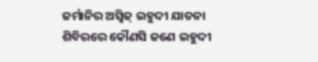ଜର୍ମାନିର ଅସ୍ବିଜ୍‌ ଇହୁଦୀ ଯାତନା ଶିବିରରେ କୌଣସି ଜଣେ ଇହୁଦୀ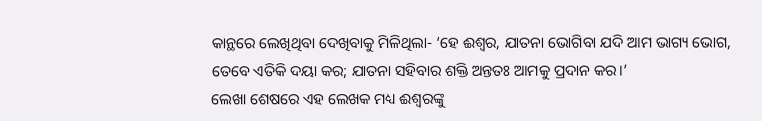କାନ୍ଥରେ ଲେଖିଥିବା ଦେଖିବାକୁ ମିଳିଥିଲା- ‘ହେ ଈଶ୍ବର, ଯାତନା ଭୋଗିବା ଯଦି ଆମ ଭାଗ୍ୟ ଭୋଗ, ତେବେ ଏତିକି ଦୟା କର; ଯାତନା ସହିବାର ଶକ୍ତି ଅନ୍ତତଃ ଆମକୁ ପ୍ରଦାନ କର।’
ଲେଖା ଶେଷରେ ଏହ ଲେଖକ ମଧ୍ୟ ଈଶ୍ବରଙ୍କୁ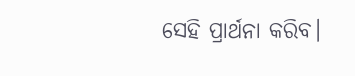ସେହି ପ୍ରାର୍ଥନା କରିବ।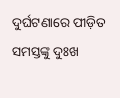ଦୁର୍ଘଟଣାରେ ପୀଡ଼ିତ ସମସ୍ତଙ୍କୁ ଦୁଃଖ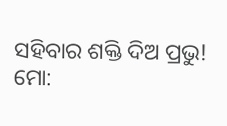ସହିବାର ଶକ୍ତି ଦିଅ ପ୍ରଭୁ!
ମୋ: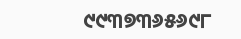୯୯୩୭୩୬୫୬୯୮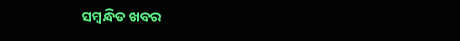ସମ୍ବନ୍ଧିତ ଖବର